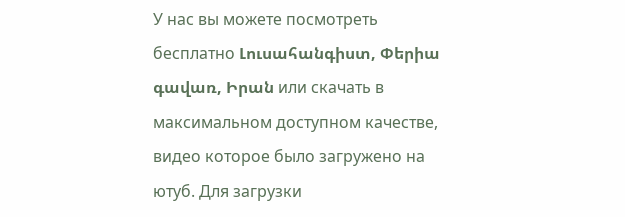У нас вы можете посмотреть бесплатно Լուսահանգիստ, Փերիա գավառ, Իրան или скачать в максимальном доступном качестве, видео которое было загружено на ютуб. Для загрузки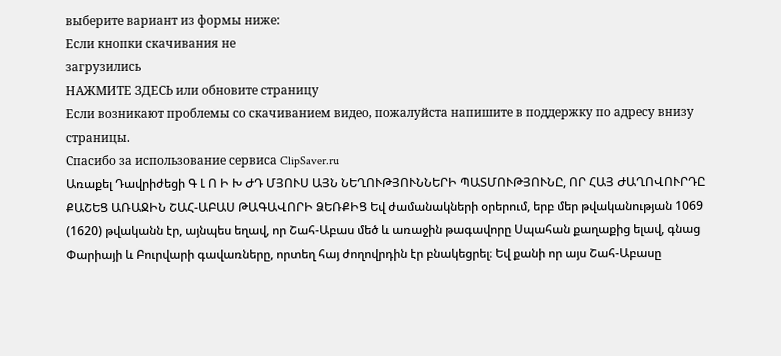выберите вариант из формы ниже:
Если кнопки скачивания не
загрузились
НАЖМИТЕ ЗДЕСЬ или обновите страницу
Если возникают проблемы со скачиванием видео, пожалуйста напишите в поддержку по адресу внизу
страницы.
Спасибо за использование сервиса ClipSaver.ru
Առաքել Դավրիժեցի Գ Լ Ո Ի Խ ԺԴ ՄՅՈՒՍ ԱՅՆ ՆԵՂՈՒԹՅՈՒՆՆԵՐԻ ՊԱՏՄՈՒԹՅՈՒՆԸ, ՈՐ ՀԱՅ ԺԱՂՈՎՈՒՐԴԸ ՔԱՇԵՑ ԱՌԱՋԻՆ ՇԱՀ-ԱԲԱՍ ԹԱԳԱՎՈՐԻ ՁԵՌՔԻՑ Եվ ժամանակների օրերում, երբ մեր թվականության 1069 (1620) թվականն էր, այնպես եղավ, որ Շահ-Աբաս մեծ և առաջին թագավորը Սպահան քաղաքից ելավ, գնաց Փարիայի և Բուրվարի գավառները, որտեղ հայ ժողովրդին էր բնակեցրել։ Եվ քանի որ այս Շահ-Աբասը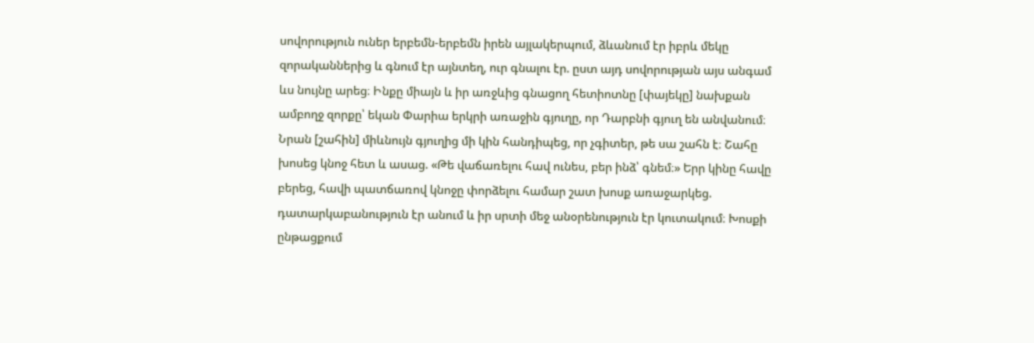սովորություն ուներ երբեմն-երբեմն իրեն այլակերպում, ձևանում էր իբրև մեկը զորականներից և գնում էր այնտեղ, ուր գնալու էր. ըստ այդ սովորության այս անգամ ևս նույնը արեց։ Ինքը միայն և իր առջևից գնացող հետիոտնը [փայեկը] նախքան ամբողջ զորքը՝ եկան Փարիա երկրի առաջին գյուղը, որ Դարբնի գյուղ են անվանում։ Նրան [շահին] միևնույն գյուղից մի կին հանդիպեց, որ չգիտեր, թե սա շահն է։ Շահը խոսեց կնոջ հետ և ասաց. «Թե վաճառելու հավ ունես, բեր ինձ՝ գնեմ։» Երր կինը հավը բերեց, հավի պատճառով կնոջը փորձելու համար շատ խոսք առաջարկեց. դատարկաբանություն էր անում և իր սրտի մեջ անօրենություն էր կուտակում։ Խոսքի ընթացքում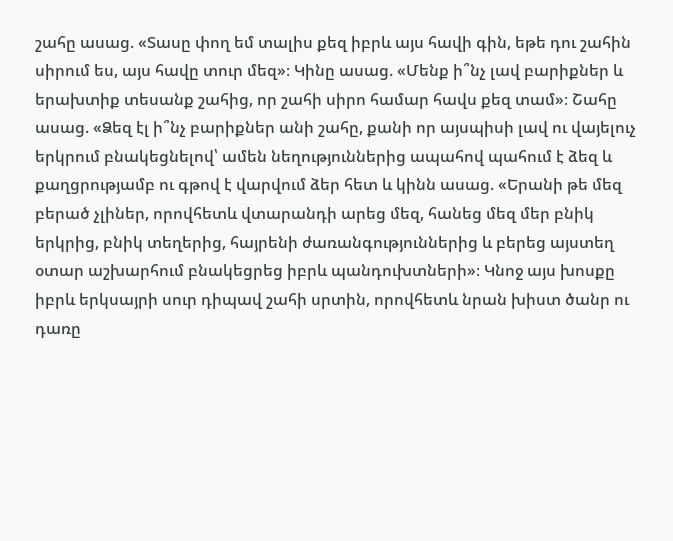շահը ասաց. «Տասը փող եմ տալիս քեզ իբրև այս հավի գին, եթե դու շահին սիրում ես, այս հավը տուր մեզ»։ Կինը ասաց. «Մենք ի՞նչ լավ բարիքներ և երախտիք տեսանք շահից, որ շահի սիրո համար հավս քեզ տամ»։ Շահը ասաց. «Ձեզ էլ ի՞նչ բարիքներ անի շահը, քանի որ այսպիսի լավ ու վայելուչ երկրում բնակեցնելով՝ ամեն նեղություններից ապահով պահում է ձեզ և քաղցրությամբ ու գթով է վարվում ձեր հետ և կինն ասաց. «Երանի թե մեզ բերած չլիներ, որովհետև վտարանդի արեց մեզ, հանեց մեզ մեր բնիկ երկրից, բնիկ տեղերից, հայրենի ժառանգություններից և բերեց այստեղ օտար աշխարհում բնակեցրեց իբրև պանդուխտների»։ Կնոջ այս խոսքը իբրև երկսայրի սուր դիպավ շահի սրտին, որովհետև նրան խիստ ծանր ու դառը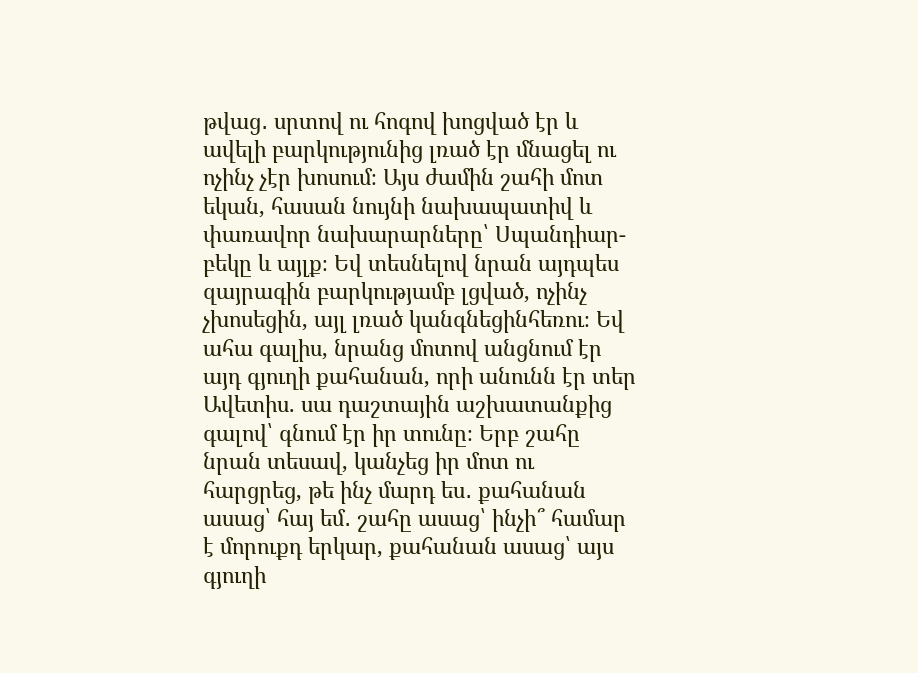թվաց․ սրտով ու հոգով խոցված էր և ավելի բարկությունից լռած էր մնացել ու ոչինչ չէր խոսում։ Այս ժամին շահի մոտ եկան, հասան նույնի նախապատիվ և փառավոր նախարարները՝ Սպանդիար-բեկը և այլք։ Եվ տեսնելով նրան այդպես զայրագին բարկությամբ լցված, ոչինչ չխոսեցին, այլ լռած կանգնեցինհեռու։ Եվ ահա գալիս, նրանց մոտով անցնում էր այդ գյուղի քահանան, որի անունն էր տեր Ավետիս. սա դաշտային աշխատանքից գալով՝ գնում էր իր տունը։ Երբ շահը նրան տեսավ, կանչեց իր մոտ ու հարցրեց, թե ինչ մարդ ես․ քահանան ասաց՝ հայ եմ․ շահը ասաց՝ ինչի՞ համար է մորուքդ երկար, քահանան ասաց՝ այս գյուղի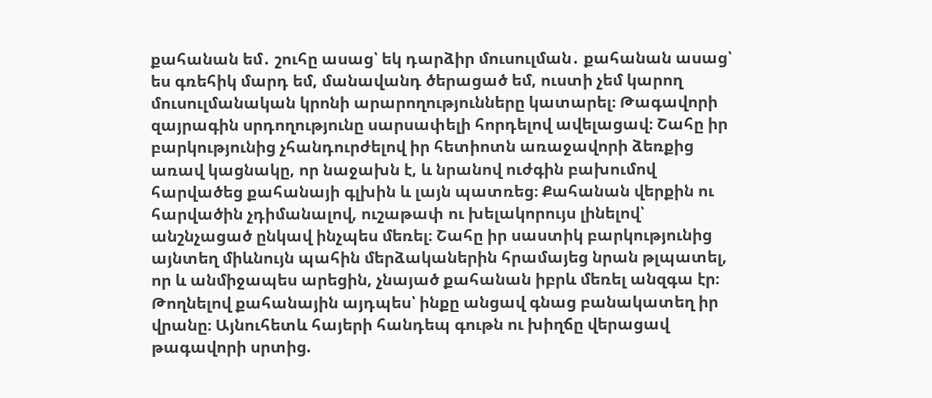քահանան եմ․ շուհը ասաց՝ եկ դարձիր մուսուլման․ քահանան ասաց՝ ես գռեհիկ մարդ եմ, մանավանդ ծերացած եմ, ուստի չեմ կարող մուսուլմանական կրոնի արարողությունները կատարել։ Թագավորի զայրագին սրդողությունը սարսափելի հորդելով ավելացավ։ Շահը իր բարկությունից չհանդուրժելով իր հետիոտն առաջավորի ձեռքից առավ կացնակը, որ նաջախն է, և նրանով ուժգին բախումով հարվածեց քահանայի գլխին և լայն պատռեց։ Քահանան վերքին ու հարվածին չդիմանալով, ուշաթափ ու խելակորույս լինելով՝ անշնչացած ընկավ ինչպես մեռել։ Շահը իր սաստիկ բարկությունից այնտեղ միևնույն պահին մերձականերին հրամայեց նրան թլպատել, որ և անմիջապես արեցին, չնայած քահանան իբրև մեռել անզգա էր։ Թողնելով քահանային այդպես՝ ինքը անցավ գնաց բանակատեղ իր վրանը։ Այնուհետև հայերի հանդեպ գութն ու խիղճը վերացավ թագավորի սրտից.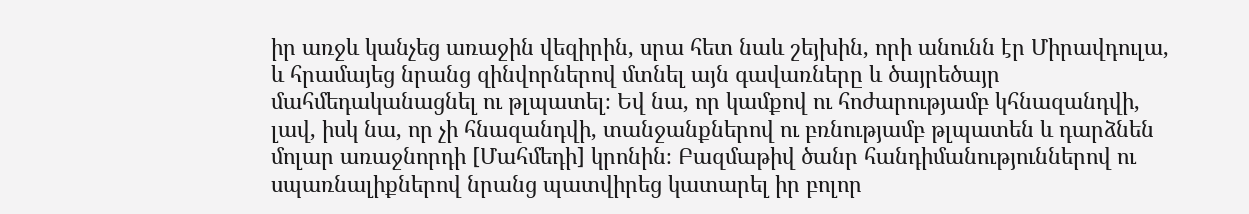իր առջև կանչեց առաջին վեզիրին, սրա հետ նաև շեյխին, որի անունն էր Միրավդուլա, և հրամայեց նրանց զինվորներով մտնել այն գավառները և ծայրեծայր մահմեդականացնել ու թլպատել։ Եվ նա, որ կամքով ու հոժարությամբ կհնազանդվի, լավ, իսկ նա, որ չի հնազանդվի, տանջանքներով ու բռնությամբ թլպատեն և դարձնեն մոլար առաջնորդի [Մահմեդի] կրոնին։ Բազմաթիվ ծանր հանդիմանություններով ու սպառնալիքներով նրանց պատվիրեց կատարել իր բոլոր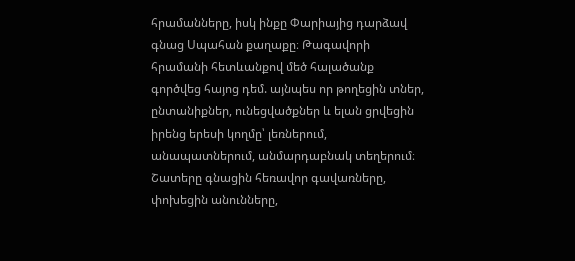հրամանները, իսկ ինքը Փարիայից դարձավ գնաց Սպահան քաղաքը։ Թագավորի հրամանի հետևանքով մեծ հալածանք գործվեց հայոց դեմ. այնպես որ թողեցին տներ, ընտանիքներ, ունեցվածքներ և ելան ցրվեցին իրենց երեսի կողմը՝ լեռներում, անապատներում, անմարդաբնակ տեղերում։ Շատերը գնացին հեռավոր գավառները, փոխեցին անունները,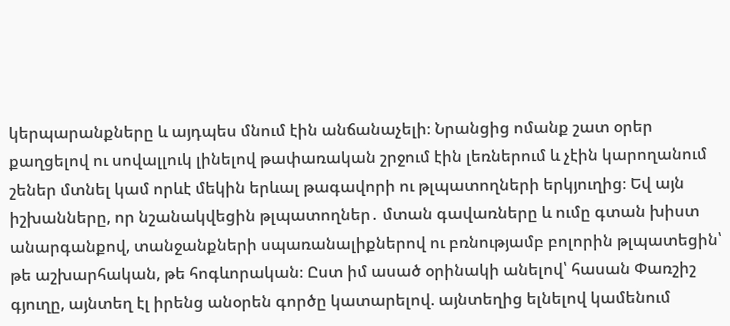կերպարանքները և այդպես մնում էին անճանաչելի։ Նրանցից ոմանք շատ օրեր քաղցելով ու սովալլուկ լինելով թափառական շրջում էին լեռներում և չէին կարողանում շեներ մտնել կամ որևէ մեկին երևալ թագավորի ու թլպատողների երկյուղից։ Եվ այն իշխանները, որ նշանակվեցին թլպատողներ․ մտան գավառները և ումը գտան խիստ անարգանքով, տանջանքների սպառանալիքներով ու բռնությամբ բոլորին թլպատեցին՝ թե աշխարհական, թե հոգևորական։ Ըստ իմ ասած օրինակի անելով՝ հասան Փառշիշ գյուղը, այնտեղ էլ իրենց անօրեն գործը կատարելով. այնտեղից ելնելով կամենում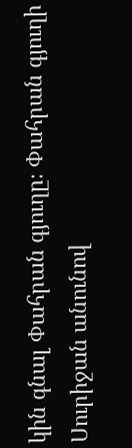կին գնալ Փահրան գյուղը։ Փահրան գյուղի Սուրիջան անունով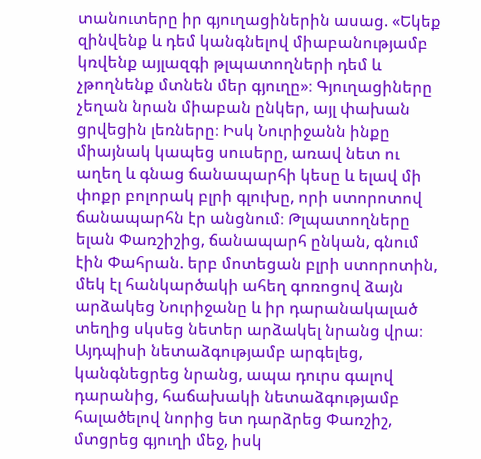տանուտերը իր գյուղացիներին ասաց. «Եկեք զինվենք և դեմ կանգնելով միաբանությամբ կռվենք այլազգի թլպատողների դեմ և չթողնենք մտնեն մեր գյուղը»։ Գյուղացիները չեղան նրան միաբան ընկեր, այլ փախան ցրվեցին լեռները։ Իսկ Նուրիջանն ինքը միայնակ կապեց սուսերը, առավ նետ ու աղեղ և գնաց ճանապարհի կեսը և ելավ մի փոքր բոլորակ բլրի գլուխը, որի ստորոտով ճանապարհն էր անցնում։ Թլպատողները ելան Փառշիշից, ճանապարհ ընկան, գնում էին Փահրան. երբ մոտեցան բլրի ստորոտին, մեկ էլ հանկարծակի ահեղ գոռոցով ձայն արձակեց Նուրիջանը և իր դարանակալած տեղից սկսեց նետեր արձակել նրանց վրա։ Այդպիսի նետաձգությամբ արգելեց, կանգնեցրեց նրանց, ապա դուրս գալով դարանից, հաճախակի նետաձգությամբ հալածելով նորից ետ դարձրեց Փառշիշ, մտցրեց գյուղի մեջ, իսկ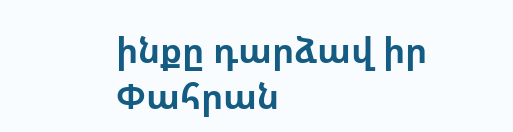ինքը դարձավ իր Փահրան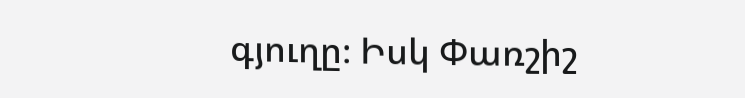գյուղը։ Իսկ Փառշիշ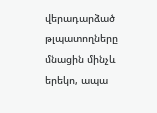վերադարձած թլպատողները մնացին մինչև երեկո, ապա